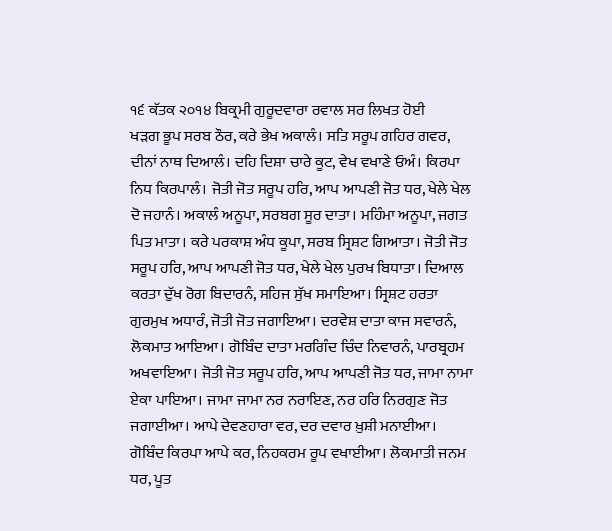੧੬ ਕੱਤਕ ੨੦੧੪ ਬਿਕ੍ਰਮੀ ਗੁਰੂਦਵਾਰਾ ਰਵਾਲ ਸਰ ਲਿਖਤ ਹੋਈ
ਖੜਗ ਭੂਪ ਸਰਬ ਠੌਰ, ਕਰੇ ਭੇਖ ਅਕਾਲੰ। ਸਤਿ ਸਰੂਪ ਗਹਿਰ ਗਵਰ, ਦੀਨਾਂ ਨਾਥ ਦਿਆਲੰ। ਦਹਿ ਦਿਸ਼ਾ ਚਾਰੇ ਕੂਟ, ਵੇਖ ਵਖਾਣੇ ਓਅੰ। ਕਿਰਪਾ ਨਿਧ ਕਿਰਪਾਲੰ। ਜੋਤੀ ਜੋਤ ਸਰੂਪ ਹਰਿ, ਆਪ ਆਪਣੀ ਜੋਤ ਧਰ, ਖੇਲੇ ਖੇਲ ਦੋ ਜਹਾਨੰ। ਅਕਾਲੰ ਅਨੂਪਾ, ਸਰਬਗ ਸੂਰ ਦਾਤਾ। ਮਹਿੰਮਾ ਅਨੂਪਾ, ਜਗਤ ਪਿਤ ਮਾਤਾ। ਕਰੇ ਪਰਕਾਸ਼ ਅੰਧ ਕੂਪਾ, ਸਰਬ ਸ੍ਰਿਸ਼ਟ ਗਿਆਤਾ। ਜੋਤੀ ਜੋਤ ਸਰੂਪ ਹਰਿ, ਆਪ ਆਪਣੀ ਜੋਤ ਧਰ, ਖੇਲੇ ਖੇਲ ਪੁਰਖ ਬਿਧਾਤਾ। ਦਿਆਲ ਕਰਤਾ ਦੁੱਖ ਰੋਗ ਬਿਦਾਰਨੰ, ਸਹਿਜ ਸੁੱਖ ਸਮਾਇਆ। ਸ੍ਰਿਸ਼ਟ ਹਰਤਾ ਗੁਰਮੁਖ ਅਧਾਰੰ, ਜੋਤੀ ਜੋਤ ਜਗਾਇਆ। ਦਰਵੇਸ਼ ਦਾਤਾ ਕਾਜ ਸਵਾਰਨੰ, ਲੋਕਮਾਤ ਆਇਆ। ਗੋਬਿੰਦ ਦਾਤਾ ਮਰਗਿੰਦ ਚਿੰਦ ਨਿਵਾਰਨੰ, ਪਾਰਬ੍ਰਹਮ ਅਖਵਾਇਆ। ਜੋਤੀ ਜੋਤ ਸਰੂਪ ਹਰਿ, ਆਪ ਆਪਣੀ ਜੋਤ ਧਰ, ਜਾਮਾ ਨਾਮਾ ਏਕਾ ਪਾਇਆ। ਜਾਮਾ ਜਾਮਾ ਨਰ ਨਰਾਇਣ, ਨਰ ਹਰਿ ਨਿਰਗੁਣ ਜੋਤ ਜਗਾਈਆ। ਆਪੇ ਦੇਵਣਹਾਰਾ ਵਰ, ਦਰ ਦਵਾਰ ਖ਼ੁਸ਼ੀ ਮਨਾਈਆ। ਗੋਬਿੰਦ ਕਿਰਪਾ ਆਪੇ ਕਰ, ਨਿਹਕਰਮ ਰੂਪ ਵਖਾਈਆ। ਲੋਕਮਾਤੀ ਜਨਮ ਧਰ, ਪੂਤ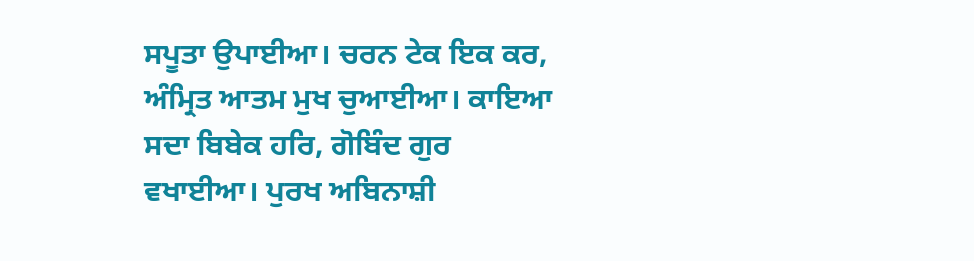ਸਪੂਤਾ ਉਪਾਈਆ। ਚਰਨ ਟੇਕ ਇਕ ਕਰ, ਅੰਮ੍ਰਿਤ ਆਤਮ ਮੁਖ ਚੁਆਈਆ। ਕਾਇਆ ਸਦਾ ਬਿਬੇਕ ਹਰਿ, ਗੋਬਿੰਦ ਗੁਰ ਵਖਾਈਆ। ਪੁਰਖ ਅਬਿਨਾਸ਼ੀ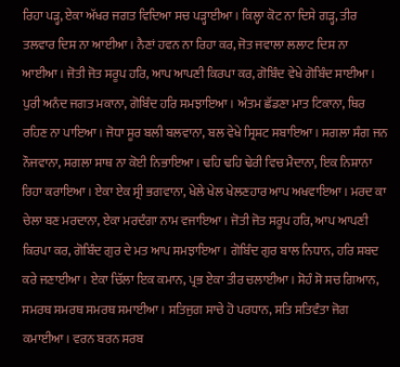ਰਿਹਾ ਪੜ੍ਹ, ਏਕਾ ਅੱਖਰ ਜਗਤ ਵਿਦਿਆ ਸਚ ਪੜ੍ਹਾਈਆ। ਕਿਲ੍ਹਾ ਕੋਟ ਨਾ ਦਿਸੇ ਗੜ੍ਹ, ਤੀਰ ਤਲਵਾਰ ਦਿਸ ਨਾ ਆਈਆ। ਨੈਣਾਂ ਹਵਨ ਨਾ ਰਿਹਾ ਕਰ, ਜੋਤ ਜਵਾਲਾ ਲਲਾਟ ਦਿਸ ਨਾ ਆਈਆ। ਜੋਤੀ ਜੋਤ ਸਰੂਪ ਹਰਿ, ਆਪ ਆਪਣੀ ਕਿਰਪਾ ਕਰ, ਗੋਬਿੰਦ ਵੇਖੇ ਗੋਬਿੰਦ ਸਾਈਆ। ਪੁਰੀ ਅਨੰਦ ਜਗਤ ਮਕਾਨਾ, ਗੋਬਿੰਦ ਹਰਿ ਸਮਝਾਇਆ। ਅੰਤਮ ਛੱਡਣਾ ਮਾਤ ਟਿਕਾਨਾ, ਥਿਰ ਰਹਿਣ ਨਾ ਪਾਇਆ। ਜੋਧਾ ਸੂਰ ਬਲੀ ਬਲਵਾਨਾ, ਬਲ ਵੇਖੇ ਸ੍ਰਿਸ਼ਟ ਸਬਾਇਆ। ਸਗਲਾ ਸੰਗ ਜਨ ਨੌਜਵਾਨਾ, ਸਗਲਾ ਸਾਥ ਨਾ ਕੋਈ ਨਿਭਾਇਆ। ਢਹਿ ਢਹਿ ਢੇਰੀ ਵਿਚ ਮੈਦਾਨਾ, ਇਕ ਨਿਸ਼ਾਨਾ ਰਿਹਾ ਕਰਾਇਆ। ਏਕਾ ਏਕ ਸ੍ਰੀ ਭਗਵਾਨਾ, ਖੇਲੇ ਖੇਲ ਖੇਲਣਹਾਰ ਆਪ ਅਖਵਾਇਆ। ਮਰਦ ਕਾ ਚੇਲਾ ਬਣ ਮਰਦਾਨਾ, ਏਕਾ ਮਰਦੰਗਾ ਨਾਮ ਵਜਾਇਆ। ਜੋਤੀ ਜੋਤ ਸਰੂਪ ਹਰਿ, ਆਪ ਆਪਣੀ ਕਿਰਪਾ ਕਰ, ਗੋਬਿੰਦ ਗੁਰ ਦੇ ਮਤ ਆਪ ਸਮਝਾਇਆ। ਗੋਬਿੰਦ ਗੁਰ ਬਾਲ ਨਿਧਾਨ, ਹਰਿ ਸ਼ਬਦ ਕਰੇ ਜਣਾਈਆ। ਏਕਾ ਚਿੱਲਾ ਇਕ ਕਮਾਨ, ਪ੍ਰਭ ਏਕਾ ਤੀਰ ਚਲਾਈਆ। ਸੋਹੰ ਸੋ ਸਚ ਗਿਆਨ, ਸਮਰਥ ਸਮਰਥ ਸਮਰਥ ਸਮਾਈਆ। ਸਤਿਜੁਗ ਸਾਚੇ ਹੋ ਪਰਧਾਨ, ਸਤਿ ਸਤਿਵੰਤਾ ਜੋਗ ਕਮਾਈਆ। ਵਰਨ ਬਰਨ ਸਰਬ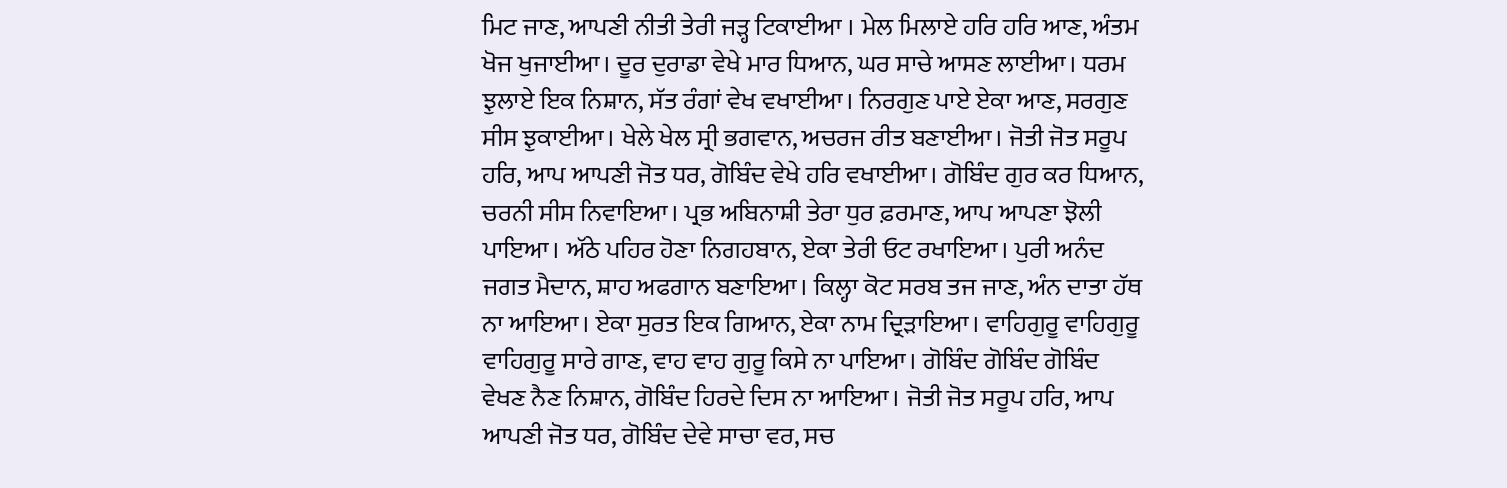ਮਿਟ ਜਾਣ, ਆਪਣੀ ਨੀਤੀ ਤੇਰੀ ਜੜ੍ਹ ਟਿਕਾਈਆ । ਮੇਲ ਮਿਲਾਏ ਹਰਿ ਹਰਿ ਆਣ, ਅੰਤਮ ਖੋਜ ਖੁਜਾਈਆ। ਦੂਰ ਦੁਰਾਡਾ ਵੇਖੇ ਮਾਰ ਧਿਆਨ, ਘਰ ਸਾਚੇ ਆਸਣ ਲਾਈਆ। ਧਰਮ ਝੁਲਾਏ ਇਕ ਨਿਸ਼ਾਨ, ਸੱਤ ਰੰਗਾਂ ਵੇਖ ਵਖਾਈਆ। ਨਿਰਗੁਣ ਪਾਏ ਏਕਾ ਆਣ, ਸਰਗੁਣ ਸੀਸ ਝੁਕਾਈਆ। ਖੇਲੇ ਖੇਲ ਸ੍ਰੀ ਭਗਵਾਨ, ਅਚਰਜ ਰੀਤ ਬਣਾਈਆ। ਜੋਤੀ ਜੋਤ ਸਰੂਪ ਹਰਿ, ਆਪ ਆਪਣੀ ਜੋਤ ਧਰ, ਗੋਬਿੰਦ ਵੇਖੇ ਹਰਿ ਵਖਾਈਆ। ਗੋਬਿੰਦ ਗੁਰ ਕਰ ਧਿਆਨ, ਚਰਨੀ ਸੀਸ ਨਿਵਾਇਆ। ਪ੍ਰਭ ਅਬਿਨਾਸ਼ੀ ਤੇਰਾ ਧੁਰ ਫ਼ਰਮਾਣ, ਆਪ ਆਪਣਾ ਝੋਲੀ ਪਾਇਆ। ਅੱਠੇ ਪਹਿਰ ਹੋਣਾ ਨਿਗਹਬਾਨ, ਏਕਾ ਤੇਰੀ ਓਟ ਰਖਾਇਆ। ਪੁਰੀ ਅਨੰਦ ਜਗਤ ਮੈਦਾਨ, ਸ਼ਾਹ ਅਫਗਾਨ ਬਣਾਇਆ। ਕਿਲ੍ਹਾ ਕੋਟ ਸਰਬ ਤਜ ਜਾਣ, ਅੰਨ ਦਾਤਾ ਹੱਥ ਨਾ ਆਇਆ। ਏਕਾ ਸੁਰਤ ਇਕ ਗਿਆਨ, ਏਕਾ ਨਾਮ ਦ੍ਰਿੜਾਇਆ। ਵਾਹਿਗੁਰੂ ਵਾਹਿਗੁਰੂ ਵਾਹਿਗੁਰੂ ਸਾਰੇ ਗਾਣ, ਵਾਹ ਵਾਹ ਗੁਰੂ ਕਿਸੇ ਨਾ ਪਾਇਆ। ਗੋਬਿੰਦ ਗੋਬਿੰਦ ਗੋਬਿੰਦ ਵੇਖਣ ਨੈਣ ਨਿਸ਼ਾਨ, ਗੋਬਿੰਦ ਹਿਰਦੇ ਦਿਸ ਨਾ ਆਇਆ। ਜੋਤੀ ਜੋਤ ਸਰੂਪ ਹਰਿ, ਆਪ ਆਪਣੀ ਜੋਤ ਧਰ, ਗੋਬਿੰਦ ਦੇਵੇ ਸਾਚਾ ਵਰ, ਸਚ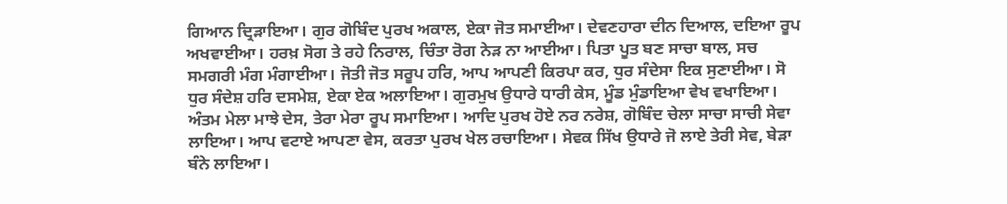ਗਿਆਨ ਦ੍ਰਿੜਾਇਆ। ਗੁਰ ਗੋਬਿੰਦ ਪੁਰਖ ਅਕਾਲ, ਏਕਾ ਜੋਤ ਸਮਾਈਆ। ਦੇਵਣਹਾਰਾ ਦੀਨ ਦਿਆਲ, ਦਇਆ ਰੂਪ ਅਖਵਾਈਆ। ਹਰਖ਼ ਸੋਗ ਤੇ ਰਹੇ ਨਿਰਾਲ, ਚਿੰਤਾ ਰੋਗ ਨੇੜ ਨਾ ਆਈਆ। ਪਿਤਾ ਪੂਤ ਬਣ ਸਾਚਾ ਬਾਲ, ਸਚ ਸਮਗਰੀ ਮੰਗ ਮੰਗਾਈਆ। ਜੋਤੀ ਜੋਤ ਸਰੂਪ ਹਰਿ, ਆਪ ਆਪਣੀ ਕਿਰਪਾ ਕਰ, ਧੁਰ ਸੰਦੇਸਾ ਇਕ ਸੁਣਾਈਆ। ਸੋ ਧੁਰ ਸੰਦੇਸ਼ ਹਰਿ ਦਸਮੇਸ਼, ਏਕਾ ਏਕ ਅਲਾਇਆ। ਗੁਰਮੁਖ ਉਧਾਰੇ ਧਾਰੀ ਕੇਸ, ਮੂੰਡ ਮੁੰਡਾਇਆ ਵੇਖ ਵਖਾਇਆ। ਅੰਤਮ ਮੇਲਾ ਮਾਝੇ ਦੇਸ, ਤੇਰਾ ਮੇਰਾ ਰੂਪ ਸਮਾਇਆ। ਆਦਿ ਪੁਰਖ ਹੋਏ ਨਰ ਨਰੇਸ਼, ਗੋਬਿੰਦ ਚੇਲਾ ਸਾਚਾ ਸਾਚੀ ਸੇਵਾ ਲਾਇਆ। ਆਪ ਵਟਾਏ ਆਪਣਾ ਵੇਸ, ਕਰਤਾ ਪੁਰਖ ਖੇਲ ਰਚਾਇਆ। ਸੇਵਕ ਸਿੱਖ ਉਧਾਰੇ ਜੋ ਲਾਏ ਤੇਰੀ ਸੇਵ, ਬੇੜਾ ਬੰਨੇ ਲਾਇਆ।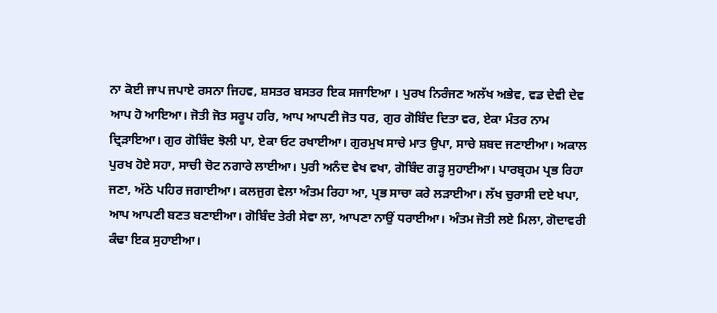ਨਾ ਕੋਈ ਜਾਪ ਜਪਾਏ ਰਸਨਾ ਜਿਹਵ, ਸ਼ਸਤਰ ਬਸਤਰ ਇਕ ਸਜਾਇਆ । ਪੁਰਖ ਨਿਰੰਜਣ ਅਲੱਖ ਅਭੇਵ, ਵਡ ਦੇਵੀ ਦੇਵ ਆਪ ਹੋ ਆਇਆ। ਜੋਤੀ ਜੋਤ ਸਰੂਪ ਹਰਿ, ਆਪ ਆਪਣੀ ਜੋਤ ਧਰ, ਗੁਰ ਗੋਬਿੰਦ ਦਿਤਾ ਵਰ, ਏਕਾ ਮੰਤਰ ਨਾਮ ਦ੍ਰਿੜਾਇਆ। ਗੁਰ ਗੋਬਿੰਦ ਝੋਲੀ ਪਾ, ਏਕਾ ਓਟ ਰਖਾਈਆ। ਗੁਰਮੁਖ ਸਾਚੇ ਮਾਤ ਉਪਾ, ਸਾਚੇ ਸ਼ਬਦ ਜਣਾਈਆ। ਅਕਾਲ ਪੁਰਖ ਹੋਏ ਸਹਾ, ਸਾਚੀ ਚੋਟ ਨਗਾਰੇ ਲਾਈਆ। ਪੁਰੀ ਅਨੰਦ ਵੇਖ ਵਖਾ, ਗੋਬਿੰਦ ਗੜ੍ਹ ਸੁਹਾਈਆ। ਪਾਰਬ੍ਰਹਮ ਪ੍ਰਭ ਰਿਹਾ ਜਣਾ, ਅੱਠੇ ਪਹਿਰ ਜਗਾਈਆ। ਕਲਜੁਗ ਵੇਲਾ ਅੰਤਮ ਰਿਹਾ ਆ, ਪ੍ਰਭ ਸਾਚਾ ਕਰੇ ਲੜਾਈਆ। ਲੱਖ ਚੁਰਾਸੀ ਦਏ ਖਪਾ, ਆਪ ਆਪਣੀ ਬਣਤ ਬਣਾਈਆ। ਗੋਬਿੰਦ ਤੇਰੀ ਸੇਵਾ ਲਾ, ਆਪਣਾ ਨਾਉਂ ਧਰਾਈਆ। ਅੰਤਮ ਜੋਤੀ ਲਏ ਮਿਲਾ, ਗੋਦਾਵਰੀ ਕੰਢਾ ਇਕ ਸੁਹਾਈਆ।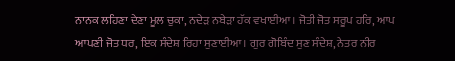ਨਾਨਕ ਲਹਿਣਾ ਦੇਣਾ ਮੂਲ ਚੁਕਾ, ਨਦੇੜ ਨਬੇੜਾ ਹੱਕ ਵਖਾਈਆ। ਜੋਤੀ ਜੋਤ ਸਰੂਪ ਹਰਿ, ਆਪ ਆਪਣੀ ਜੋਤ ਧਰ, ਇਕ ਸੰਦੇਸ਼ ਰਿਹਾ ਸੁਣਾਈਆ। ਗੁਰ ਗੋਬਿੰਦ ਸੁਣ ਸੰਦੇਸ਼, ਨੇਤਰ ਨੀਰ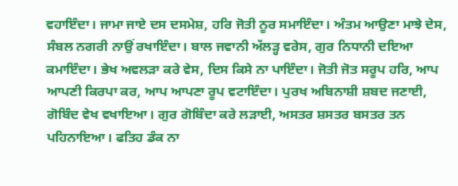ਵਹਾਇੰਦਾ। ਜਾਮਾ ਜਾਏ ਦਸ ਦਸਮੇਸ਼, ਹਰਿ ਜੋਤੀ ਨੂਰ ਸਮਾਇੰਦਾ। ਅੰਤਮ ਆਉਣਾ ਮਾਝੇ ਦੇਸ, ਸੰਬਲ ਨਗਰੀ ਨਾਉਂ ਰਖਾਇੰਦਾ। ਬਾਲ ਜਵਾਨੀ ਅੱਲੜ੍ਹ ਵਰੇਸ, ਗੁਰ ਨਿਧਾਨੀ ਦਇਆ ਕਮਾਇੰਦਾ। ਭੇਖ ਅਵਲੜਾ ਕਰੇ ਵੇਸ, ਦਿਸ ਕਿਸੇ ਨਾ ਪਾਇੰਦਾ। ਜੋਤੀ ਜੋਤ ਸਰੂਪ ਹਰਿ, ਆਪ ਆਪਣੀ ਕਿਰਪਾ ਕਰ, ਆਪ ਆਪਣਾ ਰੂਪ ਵਟਾਇੰਦਾ। ਪੁਰਖ ਅਬਿਨਾਸ਼ੀ ਸ਼ਬਦ ਜਣਾਈ, ਗੋਬਿੰਦ ਵੇਖ ਵਖਾਇਆ। ਗੁਰ ਗੋਬਿੰਦਾ ਕਰੇ ਲੜਾਈ, ਅਸਤਰ ਸ਼ਸਤਰ ਬਸਤਰ ਤਨ ਪਹਿਨਾਇਆ। ਫਤਿਹ ਡੰਕ ਨਾ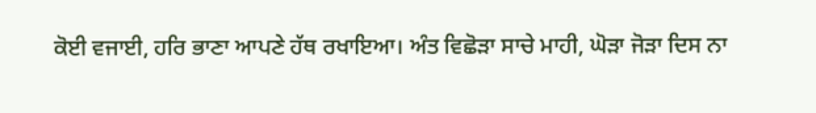ਕੋਈ ਵਜਾਈ, ਹਰਿ ਭਾਣਾ ਆਪਣੇ ਹੱਥ ਰਖਾਇਆ। ਅੰਤ ਵਿਛੋੜਾ ਸਾਚੇ ਮਾਹੀ, ਘੋੜਾ ਜੋੜਾ ਦਿਸ ਨਾ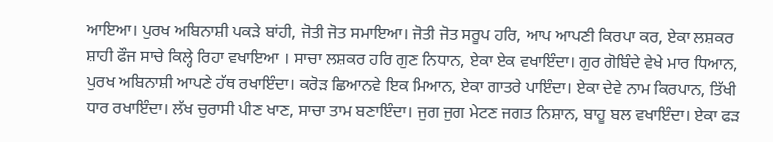ਆਇਆ। ਪੁਰਖ ਅਬਿਨਾਸ਼ੀ ਪਕੜੇ ਬਾਂਹੀ, ਜੋਤੀ ਜੋਤ ਸਮਾਇਆ। ਜੋਤੀ ਜੋਤ ਸਰੂਪ ਹਰਿ, ਆਪ ਆਪਣੀ ਕਿਰਪਾ ਕਰ, ਏਕਾ ਲਸ਼ਕਰ ਸ਼ਾਹੀ ਫੌਜ ਸਾਚੇ ਕਿਲ੍ਹੇ ਰਿਹਾ ਵਖਾਇਆ । ਸਾਚਾ ਲਸ਼ਕਰ ਹਰਿ ਗੁਣ ਨਿਧਾਨ, ਏਕਾ ਏਕ ਵਖਾਇੰਦਾ। ਗੁਰ ਗੋਬਿੰਦੇ ਵੇਖੇ ਮਾਰ ਧਿਆਨ, ਪੁਰਖ ਅਬਿਨਾਸ਼ੀ ਆਪਣੇ ਹੱਥ ਰਖਾਇੰਦਾ। ਕਰੋੜ ਛਿਆਨਵੇ ਇਕ ਮਿਆਨ, ਏਕਾ ਗਾਤਰੇ ਪਾਇੰਦਾ। ਏਕਾ ਦੇਵੇ ਨਾਮ ਕਿਰਪਾਨ, ਤਿੱਖੀ ਧਾਰ ਰਖਾਇੰਦਾ। ਲੱਖ ਚੁਰਾਸੀ ਪੀਣ ਖਾਣ, ਸਾਚਾ ਤਾਮ ਬਣਾਇੰਦਾ। ਜੁਗ ਜੁਗ ਮੇਟਣ ਜਗਤ ਨਿਸ਼ਾਨ, ਬਾਹੂ ਬਲ ਵਖਾਇੰਦਾ। ਏਕਾ ਫੜ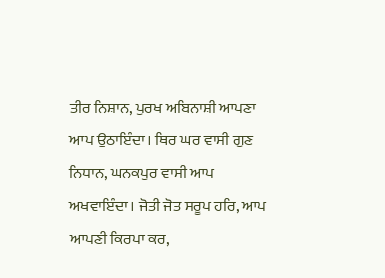ਤੀਰ ਨਿਸ਼ਾਨ, ਪੁਰਖ ਅਬਿਨਾਸ਼ੀ ਆਪਣਾ ਆਪ ਉਠਾਇੰਦਾ। ਥਿਰ ਘਰ ਵਾਸੀ ਗੁਣ ਨਿਧਾਨ, ਘਨਕਪੁਰ ਵਾਸੀ ਆਪ ਅਖਵਾਇੰਦਾ। ਜੋਤੀ ਜੋਤ ਸਰੂਪ ਹਰਿ, ਆਪ ਆਪਣੀ ਕਿਰਪਾ ਕਰ,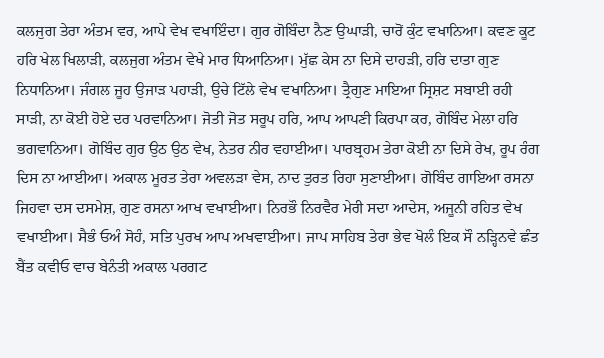ਕਲਜੁਗ ਤੇਰਾ ਅੰਤਮ ਵਰ, ਆਪੇ ਵੇਖ ਵਖਾਇੰਦਾ। ਗੁਰ ਗੋਬਿੰਦਾ ਨੈਣ ਉਘਾੜੀ, ਚਾਰੋਂ ਕੁੰਟ ਵਖਾਨਿਆ। ਕਵਣ ਕੂਟ ਹਰਿ ਖੇਲ ਖਿਲਾੜੀ, ਕਲਜੁਗ ਅੰਤਮ ਵੇਖੇ ਮਾਰ ਧਿਆਨਿਆ। ਮੁੱਛ ਕੇਸ ਨਾ ਦਿਸੇ ਦਾਹੜੀ, ਹਰਿ ਦਾਤਾ ਗੁਣ ਨਿਧਾਨਿਆ। ਜੰਗਲ ਜੂਹ ਉਜਾੜ ਪਹਾੜੀ, ਉਚੇ ਟਿੱਲੇ ਵੇਖ ਵਖਾਨਿਆ। ਤ੍ਰੈਗੁਣ ਮਾਇਆ ਸ੍ਰਿਸ਼ਟ ਸਬਾਈ ਰਹੀ ਸਾੜੀ, ਨਾ ਕੋਈ ਹੋਏ ਦਰ ਪਰਵਾਨਿਆ। ਜੋਤੀ ਜੋਤ ਸਰੂਪ ਹਰਿ, ਆਪ ਆਪਣੀ ਕਿਰਪਾ ਕਰ, ਗੋਬਿੰਦ ਮੇਲਾ ਹਰਿ ਭਗਵਾਨਿਆ। ਗੋਬਿੰਦ ਗੁਰ ਉਠ ਉਠ ਵੇਖ, ਨੇਤਰ ਨੀਰ ਵਹਾਈਆ। ਪਾਰਬ੍ਰਹਮ ਤੇਰਾ ਕੋਈ ਨਾ ਦਿਸੇ ਰੇਖ, ਰੂਪ ਰੰਗ ਦਿਸ ਨਾ ਆਈਆ। ਅਕਾਲ ਮੂਰਤ ਤੇਰਾ ਅਵਲੜਾ ਵੇਸ, ਨਾਦ ਤੁਰਤ ਰਿਹਾ ਸੁਣਾਈਆ। ਗੋਬਿੰਦ ਗਾਇਆ ਰਸਨਾ ਜਿਹਵਾ ਦਸ ਦਸਮੇਸ਼, ਗੁਣ ਰਸਨਾ ਆਖ ਵਖਾਈਆ। ਨਿਰਭੌ ਨਿਰਵੈਰ ਮੇਰੀ ਸਦਾ ਆਦੇਸ, ਅਜੂਨੀ ਰਹਿਤ ਵੇਖ ਵਖਾਈਆ। ਸੈਭੰ ਓਅੰ ਸੋਹੰ, ਸਤਿ ਪੁਰਖ ਆਪ ਅਖਵਾਈਆ। ਜਾਪ ਸਾਹਿਬ ਤੇਰਾ ਭੇਵ ਖੋਲੰ ਇਕ ਸੌ ਨੜ੍ਹਿਨਵੇ ਛੰਤ ਬੈਂਤ ਕਵੀਓ ਵਾਚ ਬੇਨੰਤੀ ਅਕਾਲ ਪਰਗਟ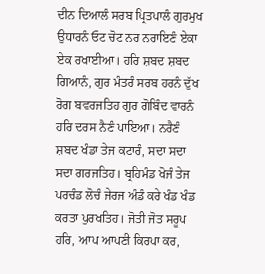ਦੀਨ ਦਿਆਲੰ ਸਰਬ ਪ੍ਰਿਤਪਾਲੰ ਗੁਰਮੁਖ ਉਧਾਰਨੰ ਓਟ ਚੋਟ ਨਰ ਨਰਾਇਣੰ ਏਕਾ ਏਕ ਰਖਾਈਆ। ਹਰਿ ਸ਼ਬਦ ਸ਼ਬਦ ਗਿਆਨੰ, ਗੁਰ ਮੰਤਰੰ ਸਰਬ ਹਰਨੰ ਦੁੱਖ ਰੋਗ ਬਵਰਜਤਿਹ ਗੁਰ ਗੋਬਿੰਦ ਵਾਰਨੰ ਹਰਿ ਦਰਸ ਨੈਣੰ ਪਾਇਆ। ਨਰੈਣੰ ਸ਼ਬਦ ਖੰਡਾ ਤੇਜ ਕਟਾਰੰ, ਸਦਾ ਸਦਾ ਸਦਾ ਗਰਜਤਿਹ। ਬ੍ਰਹਿਮੰਡ ਖੋਜੰ ਤੇਜ ਪਰਚੰਡ ਲੋਚੰ ਜੇਰਜ ਅੰਡੰ ਕਰੇ ਖੰਡ ਖੰਡ ਕਰਤਾ ਪੁਰਖਤਿਹ। ਜੋਤੀ ਜੋਤ ਸਰੂਪ ਹਰਿ, ਆਪ ਆਪਣੀ ਕਿਰਪਾ ਕਰ,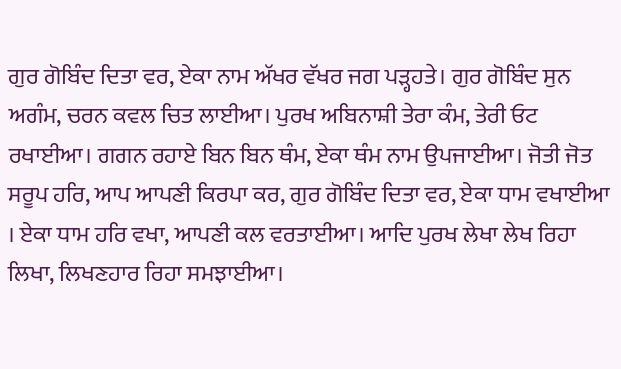ਗੁਰ ਗੋਬਿੰਦ ਦਿਤਾ ਵਰ, ਏਕਾ ਨਾਮ ਅੱਖਰ ਵੱਖਰ ਜਗ ਪੜ੍ਹਹਤੇ। ਗੁਰ ਗੋਬਿੰਦ ਸੁਨ ਅਗੰਮ, ਚਰਨ ਕਵਲ ਚਿਤ ਲਾਈਆ। ਪੁਰਖ ਅਬਿਨਾਸ਼ੀ ਤੇਰਾ ਕੰਮ, ਤੇਰੀ ਓਟ ਰਖਾਈਆ। ਗਗਨ ਰਹਾਏ ਬਿਨ ਬਿਨ ਥੰਮ, ਏਕਾ ਥੰਮ ਨਾਮ ਉਪਜਾਈਆ। ਜੋਤੀ ਜੋਤ ਸਰੂਪ ਹਰਿ, ਆਪ ਆਪਣੀ ਕਿਰਪਾ ਕਰ, ਗੁਰ ਗੋਬਿੰਦ ਦਿਤਾ ਵਰ, ਏਕਾ ਧਾਮ ਵਖਾਈਆ । ਏਕਾ ਧਾਮ ਹਰਿ ਵਖਾ, ਆਪਣੀ ਕਲ ਵਰਤਾਈਆ। ਆਦਿ ਪੁਰਖ ਲੇਖਾ ਲੇਖ ਰਿਹਾ ਲਿਖਾ, ਲਿਖਣਹਾਰ ਰਿਹਾ ਸਮਝਾਈਆ।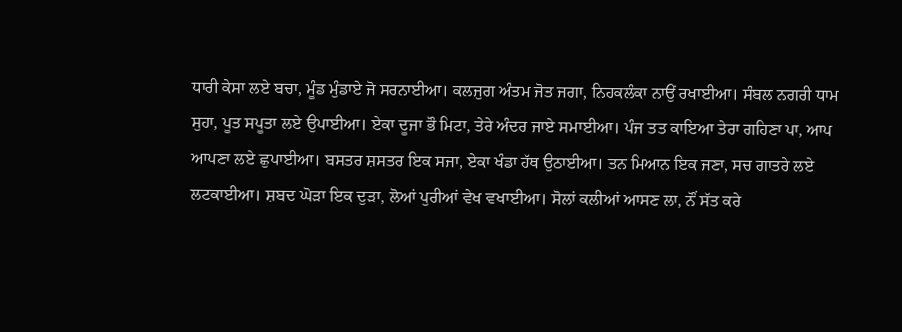ਧਾਰੀ ਕੇਸਾ ਲਏ ਬਚਾ, ਮੂੰਡ ਮੁੰਡਾਏ ਜੋ ਸਰਨਾਈਆ। ਕਲਜੁਗ ਅੰਤਮ ਜੋਤ ਜਗਾ, ਨਿਹਕਲੰਕਾ ਨਾਉਂ ਰਖਾਈਆ। ਸੰਬਲ ਨਗਰੀ ਧਾਮ ਸੁਹਾ, ਪੂਤ ਸਪੂਤਾ ਲਏ ਉਪਾਈਆ। ਏਕਾ ਦੂਜਾ ਭੌ ਮਿਟਾ, ਤੇਰੇ ਅੰਦਰ ਜਾਏ ਸਮਾਈਆ। ਪੰਜ ਤਤ ਕਾਇਆ ਤੇਰਾ ਗਹਿਣਾ ਪਾ, ਆਪ ਆਪਣਾ ਲਏ ਛੁਪਾਈਆ। ਬਸਤਰ ਸ਼ਸਤਰ ਇਕ ਸਜਾ, ਏਕਾ ਖੰਡਾ ਹੱਥ ਉਠਾਈਆ। ਤਨ ਮਿਆਨ ਇਕ ਜਣਾ, ਸਚ ਗਾਤਰੇ ਲਏ ਲਟਕਾਈਆ। ਸ਼ਬਦ ਘੋੜਾ ਇਕ ਦੁੜਾ, ਲੋਆਂ ਪੁਰੀਆਂ ਵੇਖ ਵਖਾਈਆ। ਸੋਲਾਂ ਕਲੀਆਂ ਆਸਣ ਲਾ, ਨੌਂ ਸੱਤ ਕਰੇ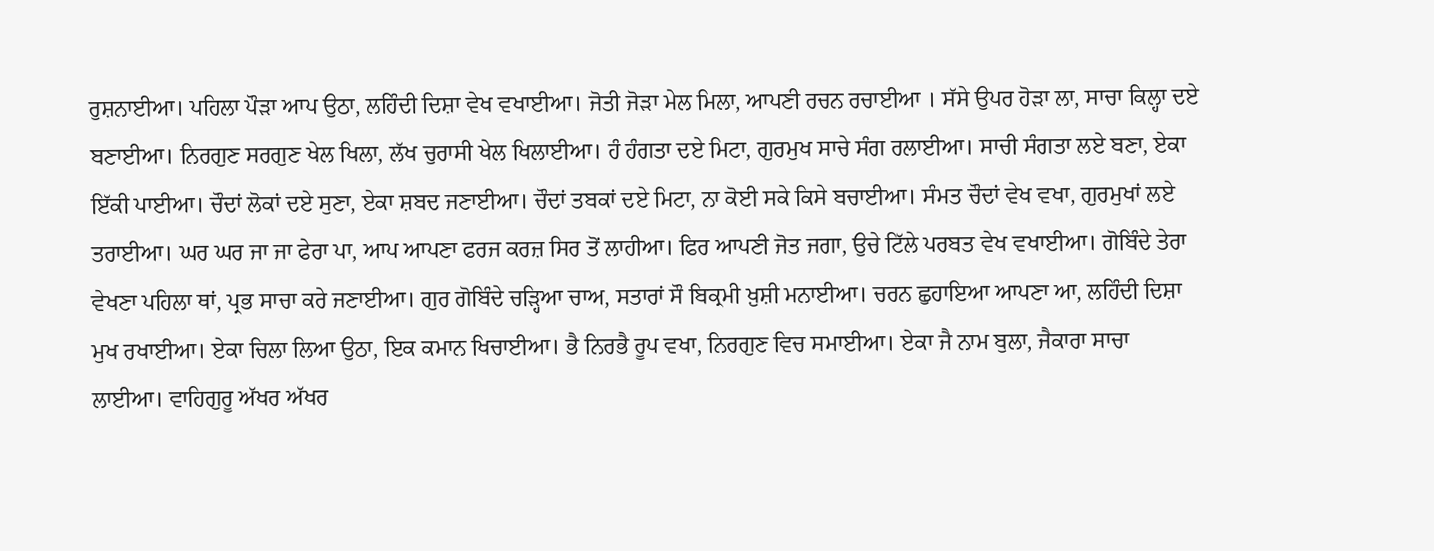ਰੁਸ਼ਨਾਈਆ। ਪਹਿਲਾ ਪੌੜਾ ਆਪ ਉਠਾ, ਲਹਿੰਦੀ ਦਿਸ਼ਾ ਵੇਖ ਵਖਾਈਆ। ਜੋਤੀ ਜੋੜਾ ਮੇਲ ਮਿਲਾ, ਆਪਣੀ ਰਚਨ ਰਚਾਈਆ । ਸੱਸੇ ਉਪਰ ਹੋੜਾ ਲਾ, ਸਾਚਾ ਕਿਲ੍ਹਾ ਦਏ ਬਣਾਈਆ। ਨਿਰਗੁਣ ਸਰਗੁਣ ਖੇਲ ਖਿਲਾ, ਲੱਖ ਚੁਰਾਸੀ ਖੇਲ ਖਿਲਾਈਆ। ਹੰ ਹੰਗਤਾ ਦਏ ਮਿਟਾ, ਗੁਰਮੁਖ ਸਾਚੇ ਸੰਗ ਰਲਾਈਆ। ਸਾਚੀ ਸੰਗਤਾ ਲਏ ਬਣਾ, ਏਕਾ ਇੱਕੀ ਪਾਈਆ। ਚੌਦਾਂ ਲੋਕਾਂ ਦਏ ਸੁਣਾ, ਏਕਾ ਸ਼ਬਦ ਜਣਾਈਆ। ਚੌਦਾਂ ਤਬਕਾਂ ਦਏ ਮਿਟਾ, ਨਾ ਕੋਈ ਸਕੇ ਕਿਸੇ ਬਚਾਈਆ। ਸੰਮਤ ਚੌਦਾਂ ਵੇਖ ਵਖਾ, ਗੁਰਮੁਖਾਂ ਲਏ ਤਰਾਈਆ। ਘਰ ਘਰ ਜਾ ਜਾ ਫੇਰਾ ਪਾ, ਆਪ ਆਪਣਾ ਫਰਜ ਕਰਜ਼ ਸਿਰ ਤੋਂ ਲਾਹੀਆ। ਫਿਰ ਆਪਣੀ ਜੋਤ ਜਗਾ, ਉਚੇ ਟਿੱਲੇ ਪਰਬਤ ਵੇਖ ਵਖਾਈਆ। ਗੋਬਿੰਦੇ ਤੇਰਾ ਵੇਖਣਾ ਪਹਿਲਾ ਥਾਂ, ਪ੍ਰਭ ਸਾਚਾ ਕਰੇ ਜਣਾਈਆ। ਗੁਰ ਗੋਬਿੰਦੇ ਚੜ੍ਹਿਆ ਚਾਅ, ਸਤਾਰਾਂ ਸੌ ਬਿਕ੍ਰਮੀ ਖ਼ੁਸ਼ੀ ਮਨਾਈਆ। ਚਰਨ ਛੁਹਾਇਆ ਆਪਣਾ ਆ, ਲਹਿੰਦੀ ਦਿਸ਼ਾ ਮੁਖ ਰਖਾਈਆ। ਏਕਾ ਚਿਲਾ ਲਿਆ ਉਠਾ, ਇਕ ਕਮਾਨ ਖਿਚਾਈਆ। ਭੈ ਨਿਰਭੈ ਰੂਪ ਵਖਾ, ਨਿਰਗੁਣ ਵਿਚ ਸਮਾਈਆ। ਏਕਾ ਜੈ ਨਾਮ ਬੁਲਾ, ਜੈਕਾਰਾ ਸਾਚਾ ਲਾਈਆ। ਵਾਹਿਗੁਰੂ ਅੱਖਰ ਅੱਖਰ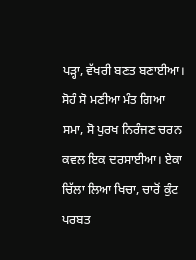ਪੜ੍ਹਾ, ਵੱਖਰੀ ਬਣਤ ਬਣਾਈਆ। ਸੋਹੰ ਸੋ ਮਣੀਆ ਮੰਤ ਗਿਆ ਸਮਾ, ਸੋ ਪੁਰਖ ਨਿਰੰਜਣ ਚਰਨ ਕਵਲ ਇਕ ਦਰਸਾਈਆ। ਏਕਾ ਚਿੱਲਾ ਲਿਆ ਖਿਚਾ, ਚਾਰੋਂ ਕੁੰਟ ਪਰਬਤ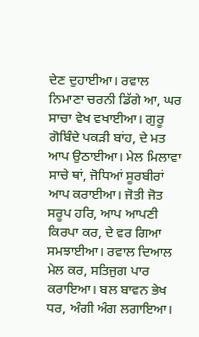ਦੇਣ ਦੁਹਾਈਆ। ਰਵਾਲ ਨਿਮਾਣਾ ਚਰਨੀ ਡਿੱਗੇ ਆ, ਘਰ ਸਾਚਾ ਵੇਖ ਵਖਾਈਆ। ਗੁਰੂ ਗੋਬਿੰਦੇ ਪਕੜੀ ਬਾਂਹ, ਦੇ ਮਤ ਆਪ ਉਠਾਈਆ। ਮੇਲ ਮਿਲਾਵਾ ਸਾਚੇ ਥਾਂ, ਜੋਧਿਆਂ ਸੂਰਬੀਰਾਂ ਆਪ ਕਰਾਈਆ। ਜੋਤੀ ਜੋਤ ਸਰੂਪ ਹਰਿ, ਆਪ ਆਪਣੀ ਕਿਰਪਾ ਕਰ, ਦੇ ਵਰ ਗਿਆ ਸਮਝਾਈਆ। ਰਵਾਲ ਦਿਆਲ ਮੇਲ ਕਰ, ਸਤਿਜੁਗ ਪਾਰ ਕਰਾਇਆ। ਬਲ ਬਾਵਨ ਭੇਖ ਧਰ, ਅੰਗੀ ਅੰਗ ਲਗਾਇਆ।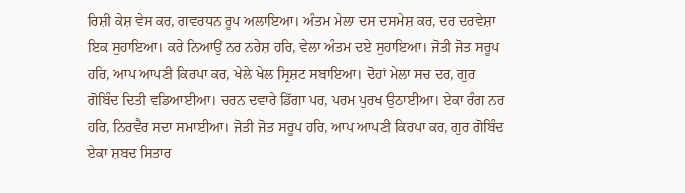ਰਿਸ਼ੀ ਕੇਸ਼ ਵੇਸ ਕਰ, ਗਵਰਧਨ ਰੂਪ ਅਲਾਇਆ। ਅੰਤਮ ਮੇਲਾ ਦਸ ਦਸਮੇਸ਼ ਕਰ, ਦਰ ਦਰਵੇਸ਼ਾ ਇਕ ਸੁਹਾਇਆ। ਕਰੇ ਨਿਆਉਂ ਨਰ ਨਰੇਸ਼ ਹਰਿ, ਵੇਲਾ ਅੰਤਮ ਦਏ ਸੁਹਾਇਆ। ਜੋਤੀ ਜੋਤ ਸਰੂਪ ਹਰਿ, ਆਪ ਆਪਣੀ ਕਿਰਪਾ ਕਰ, ਖੇਲੇ ਖੇਲ ਸ੍ਰਿਸ਼ਟ ਸਬਾਇਆ। ਦੋਹਾਂ ਮੇਲਾ ਸਚ ਦਰ, ਗੁਰ ਗੋਬਿੰਦ ਦਿਤੀ ਵਡਿਆਈਆ। ਚਰਨ ਦਵਾਰੇ ਡਿੱਗਾ ਪਰ, ਪਰਮ ਪੁਰਖ ਉਠਾਈਆ। ਏਕਾ ਰੰਗ ਨਰ ਹਰਿ, ਨਿਰਵੈਰ ਸਦਾ ਸਮਾਈਆ। ਜੋਤੀ ਜੋਤ ਸਰੂਪ ਹਰਿ, ਆਪ ਆਪਣੀ ਕਿਰਪਾ ਕਰ, ਗੁਰ ਗੋਬਿੰਦ ਏਕਾ ਸ਼ਬਦ ਸਿਤਾਰ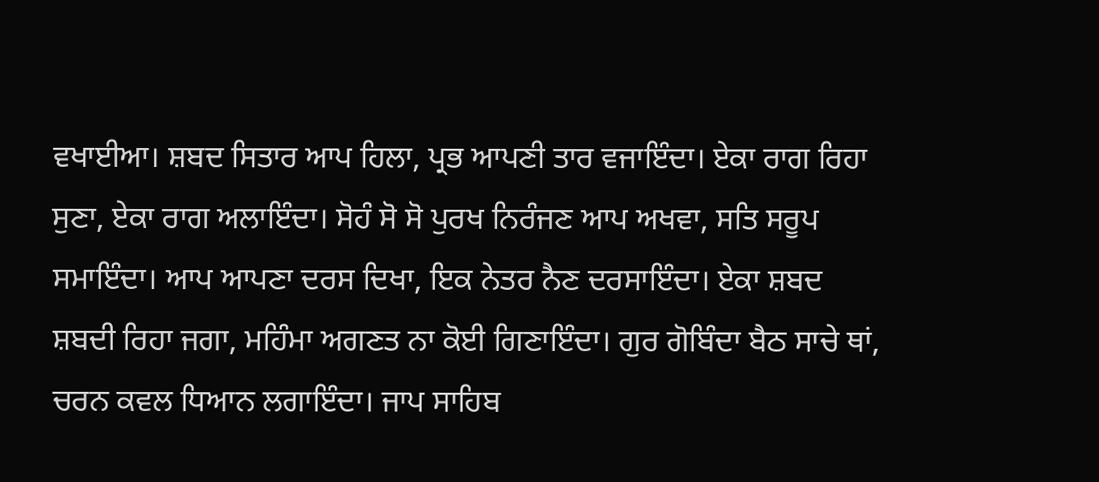ਵਖਾਈਆ। ਸ਼ਬਦ ਸਿਤਾਰ ਆਪ ਹਿਲਾ, ਪ੍ਰਭ ਆਪਣੀ ਤਾਰ ਵਜਾਇੰਦਾ। ਏਕਾ ਰਾਗ ਰਿਹਾ ਸੁਣਾ, ਏਕਾ ਰਾਗ ਅਲਾਇੰਦਾ। ਸੋਹੰ ਸੋ ਸੋ ਪੁਰਖ ਨਿਰੰਜਣ ਆਪ ਅਖਵਾ, ਸਤਿ ਸਰੂਪ ਸਮਾਇੰਦਾ। ਆਪ ਆਪਣਾ ਦਰਸ ਦਿਖਾ, ਇਕ ਨੇਤਰ ਨੈਣ ਦਰਸਾਇੰਦਾ। ਏਕਾ ਸ਼ਬਦ ਸ਼ਬਦੀ ਰਿਹਾ ਜਗਾ, ਮਹਿੰਮਾ ਅਗਣਤ ਨਾ ਕੋਈ ਗਿਣਾਇੰਦਾ। ਗੁਰ ਗੋਬਿੰਦਾ ਬੈਠ ਸਾਚੇ ਥਾਂ, ਚਰਨ ਕਵਲ ਧਿਆਨ ਲਗਾਇੰਦਾ। ਜਾਪ ਸਾਹਿਬ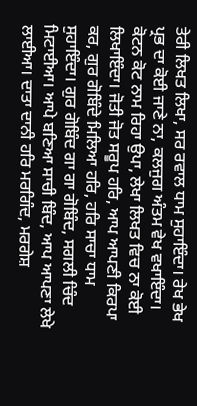ਤੇਰੀ ਲਿਖਤ ਲਿਖਾ, ਸਰ ਰਵਾਲ ਧਾਮ ਸੁਹਾਇੰਦਾ। ਰੇਖ ਭੇਖ ਪ੍ਰਭ ਦਾ ਕੋਈ ਜਾਣੇ ਨਾ, ਕਲਜੁਗ ਅੰਤਮ ਵੇਖ ਵਖਾਇੰਦਾ। ਕੋਟਨ ਕੋਟ ਨਾਮ ਰਿਹਾ ਉਪਾ, ਲੇਖਾ ਲਿਖਤ ਵਿਚ ਨਾ ਕੋਈ ਲਿਖਾਇੰਦਾ। ਜੋਤੀ ਜੋਤ ਸਰੂਪ ਹਰਿ, ਆਪ ਆਪਣੀ ਕਿਰਪਾ ਕਰ, ਗੁਰ ਗੋਬਿੰਦੇ ਮਿਲਿਆ ਹਰਿ, ਹਰਿ ਸਾਚਾ ਧਾਮ ਸੁਹਾਇੰਦਾ। ਗੁਰ ਗੋਬਿੰਦ ਗਾ ਗਾ ਗੋਬਿੰਦ, ਸਗਲੀ ਚਿੰਦ ਮਿਟਾਈਆ। ਆਪੇ ਬਣਿਆ ਸਾਚੀ ਬਿੰਦ, ਆਪ ਆਪਣਾ ਲੇਖੇ ਲਾਈਆ। ਦਾਤਾ ਦਾਨੀ ਹਰਿ ਮਰਗਿੰਦ, ਮਰਗੇਸ਼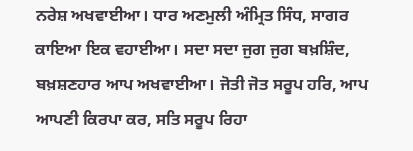ਨਰੇਸ਼ ਅਖਵਾਈਆ। ਧਾਰ ਅਣਮੁਲੀ ਅੰਮ੍ਰਿਤ ਸਿੰਧ, ਸਾਗਰ ਕਾਇਆ ਇਕ ਵਹਾਈਆ। ਸਦਾ ਸਦਾ ਜੁਗ ਜੁਗ ਬਖ਼ਸ਼ਿੰਦ, ਬਖ਼ਸ਼ਣਹਾਰ ਆਪ ਅਖਵਾਈਆ। ਜੋਤੀ ਜੋਤ ਸਰੂਪ ਹਰਿ, ਆਪ ਆਪਣੀ ਕਿਰਪਾ ਕਰ, ਸਤਿ ਸਰੂਪ ਰਿਹਾ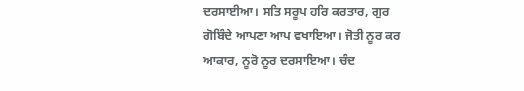ਦਰਸਾਈਆ। ਸਤਿ ਸਰੂਪ ਹਰਿ ਕਰਤਾਰ, ਗੁਰ ਗੋਬਿੰਦੇ ਆਪਣਾ ਆਪ ਵਖਾਇਆ। ਜੋਤੀ ਨੂਰ ਕਰ ਆਕਾਰ, ਨੂਰੋ ਨੂਰ ਦਰਸਾਇਆ। ਚੰਦ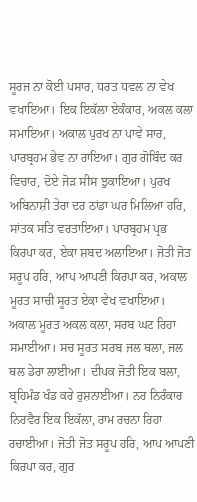ਸੂਰਜ ਨਾ ਕੋਈ ਪਸਾਰ, ਧਰਤ ਧਵਲ ਨਾ ਵੇਖ ਵਖਾਇਆ। ਇਕ ਇਕੱਲਾ ਏਕੰਕਾਰ, ਅਕਲ ਕਲਾ ਸਮਾਇਆ। ਅਕਾਲ ਪੁਰਖ ਨਾ ਪਾਵੇ ਸਾਰ, ਪਾਰਬ੍ਰਹਮ ਭੇਵ ਨਾ ਰਾਇਆ। ਗੁਰ ਗੋਬਿੰਦ ਕਰ ਵਿਚਾਰ, ਦੋਏ ਜੋੜ ਸੀਸ ਝੁਕਾਇਆ। ਪੁਰਖ ਅਬਿਨਾਸ਼ੀ ਤੇਰਾ ਦਰ ਠਾਂਡਾ ਘਰ ਮਿਲਿਆ ਹਰਿ, ਸਾਂਤਕ ਸਤਿ ਵਰਤਾਇਆ। ਪਾਰਬ੍ਰਹਮ ਪ੍ਰਭ ਕਿਰਪਾ ਕਰ, ਏਕਾ ਸ਼ਬਦ ਅਲਾਇਆ। ਜੋਤੀ ਜੋਤ ਸਰੂਪ ਹਰਿ, ਆਪ ਆਪਣੀ ਕਿਰਪਾ ਕਰ, ਅਕਾਲ ਮੂਰਤ ਸਾਚੀ ਸੂਰਤ ਏਕਾ ਵੇਖ ਵਖਾਇਆ। ਅਕਾਲ ਮੂਰਤ ਅਕਲ ਕਲਾ, ਸਰਬ ਘਟ ਰਿਹਾ ਸਮਾਈਆ। ਸਚ ਸੂਰਤ ਸਰਬ ਜਲ ਥਲਾ, ਜਲ ਥਲ ਡੇਰਾ ਲਾਈਆ। ਦੀਪਕ ਜੋਤੀ ਇਕ ਬਲਾ, ਬ੍ਰਹਿਮੰਡ ਖੰਡ ਕਰੇ ਰੁਸ਼ਨਾਈਆ। ਨਰ ਨਿਰੰਕਾਰ ਨਿਰਵੈਰ ਇਕ ਇਕੱਲਾ, ਰਾਮ ਰਚਨਾ ਰਿਹਾ ਰਚਾਈਆ। ਜੋਤੀ ਜੋਤ ਸਰੂਪ ਹਰਿ, ਆਪ ਆਪਣੀ ਕਿਰਪਾ ਕਰ, ਗੁਰ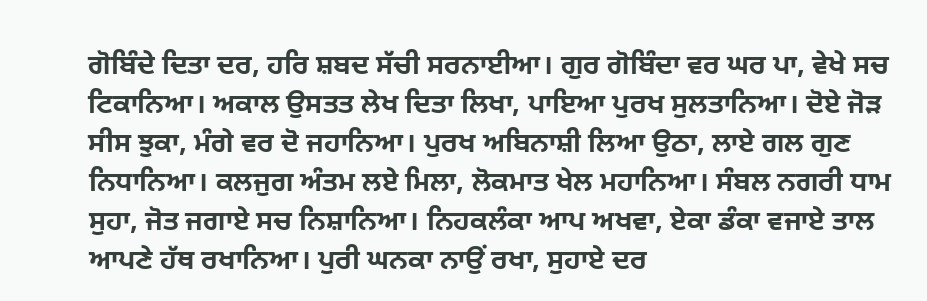ਗੋਬਿੰਦੇ ਦਿਤਾ ਦਰ, ਹਰਿ ਸ਼ਬਦ ਸੱਚੀ ਸਰਨਾਈਆ। ਗੁਰ ਗੋਬਿੰਦਾ ਵਰ ਘਰ ਪਾ, ਵੇਖੇ ਸਚ ਟਿਕਾਨਿਆ। ਅਕਾਲ ਉਸਤਤ ਲੇਖ ਦਿਤਾ ਲਿਖਾ, ਪਾਇਆ ਪੁਰਖ ਸੁਲਤਾਨਿਆ। ਦੋਏ ਜੋੜ ਸੀਸ ਝੁਕਾ, ਮੰਗੇ ਵਰ ਦੋ ਜਹਾਨਿਆ। ਪੁਰਖ ਅਬਿਨਾਸ਼ੀ ਲਿਆ ਉਠਾ, ਲਾਏ ਗਲ ਗੁਣ ਨਿਧਾਨਿਆ। ਕਲਜੁਗ ਅੰਤਮ ਲਏ ਮਿਲਾ, ਲੋਕਮਾਤ ਖੇਲ ਮਹਾਨਿਆ। ਸੰਬਲ ਨਗਰੀ ਧਾਮ ਸੁਹਾ, ਜੋਤ ਜਗਾਏ ਸਚ ਨਿਸ਼ਾਨਿਆ। ਨਿਹਕਲੰਕਾ ਆਪ ਅਖਵਾ, ਏਕਾ ਡੰਕਾ ਵਜਾਏ ਤਾਲ ਆਪਣੇ ਹੱਥ ਰਖਾਨਿਆ। ਪੁਰੀ ਘਨਕਾ ਨਾਉਂ ਰਖਾ, ਸੁਹਾਏ ਦਰ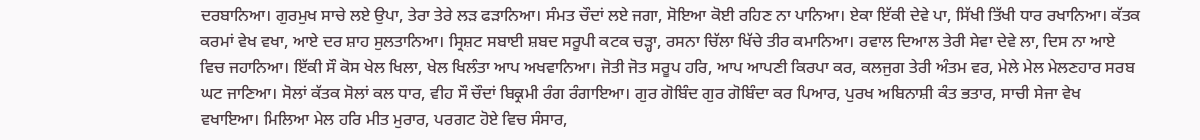ਦਰਬਾਨਿਆ। ਗੁਰਮੁਖ ਸਾਚੇ ਲਏ ਉਪਾ, ਤੇਰਾ ਤੇਰੇ ਲੜ ਫੜਾਨਿਆ। ਸੰਮਤ ਚੌਦਾਂ ਲਏ ਜਗਾ, ਸੋਇਆ ਕੋਈ ਰਹਿਣ ਨਾ ਪਾਨਿਆ। ਏਕਾ ਇੱਕੀ ਦੇਵੇ ਪਾ, ਸਿੱਖੀ ਤਿੱਖੀ ਧਾਰ ਰਖਾਨਿਆ। ਕੱਤਕ ਕਰਮਾਂ ਵੇਖ ਵਖਾ, ਆਏ ਦਰ ਸ਼ਾਹ ਸੁਲਤਾਨਿਆ। ਸ੍ਰਿਸ਼ਟ ਸਬਾਈ ਸ਼ਬਦ ਸਰੂਪੀ ਕਟਕ ਚੜ੍ਹਾ, ਰਸਨਾ ਚਿੱਲਾ ਖਿੱਚੇ ਤੀਰ ਕਮਾਨਿਆ। ਰਵਾਲ ਦਿਆਲ ਤੇਰੀ ਸੇਵਾ ਦੇਵੇ ਲਾ, ਦਿਸ ਨਾ ਆਏ ਵਿਚ ਜਹਾਨਿਆ। ਇੱਕੀ ਸੌ ਕੋਸ ਖੇਲ ਖਿਲਾ, ਖੇਲ ਖਿਲੰਤਾ ਆਪ ਅਖਵਾਨਿਆ। ਜੋਤੀ ਜੋਤ ਸਰੂਪ ਹਰਿ, ਆਪ ਆਪਣੀ ਕਿਰਪਾ ਕਰ, ਕਲਜੁਗ ਤੇਰੀ ਅੰਤਮ ਵਰ, ਮੇਲੇ ਮੇਲ ਮੇਲਣਹਾਰ ਸਰਬ ਘਟ ਜਾਣਿਆ। ਸੋਲਾਂ ਕੱਤਕ ਸੋਲਾਂ ਕਲ ਧਾਰ, ਵੀਹ ਸੌ ਚੌਦਾਂ ਬਿਕ੍ਰਮੀ ਰੰਗ ਰੰਗਾਇਆ। ਗੁਰ ਗੋਬਿੰਦ ਗੁਰ ਗੋਬਿੰਦਾ ਕਰ ਪਿਆਰ, ਪੁਰਖ ਅਬਿਨਾਸ਼ੀ ਕੰਤ ਭਤਾਰ, ਸਾਚੀ ਸੇਜਾ ਵੇਖ ਵਖਾਇਆ। ਮਿਲਿਆ ਮੇਲ ਹਰਿ ਮੀਤ ਮੁਰਾਰ, ਪਰਗਟ ਹੋਏ ਵਿਚ ਸੰਸਾਰ,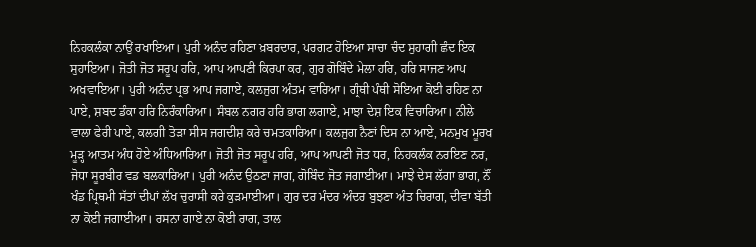ਨਿਹਕਲੰਕਾ ਨਾਉਂ ਰਖਾਇਆ। ਪੁਰੀ ਅਨੰਦ ਰਹਿਣਾ ਖ਼ਬਰਦਾਰ, ਪਰਗਟ ਹੋਇਆ ਸਾਚਾ ਚੰਦ ਸੁਹਾਗੀ ਛੰਦ ਇਕ ਸੁਹਾਇਆ। ਜੋਤੀ ਜੋਤ ਸਰੂਪ ਹਰਿ, ਆਪ ਆਪਣੀ ਕਿਰਪਾ ਕਰ, ਗੁਰ ਗੋਬਿੰਦੇ ਮੇਲਾ ਹਰਿ, ਹਰਿ ਸਾਜਣ ਆਪ ਅਖਵਾਇਆ। ਪੁਰੀ ਅਨੰਦ ਪ੍ਰਭ ਆਪ ਜਗਾਏ, ਕਲਜੁਗ ਅੰਤਮ ਵਾਰਿਆ। ਗ੍ਰੰਥੀ ਪੰਥੀ ਸੋਇਆ ਕੋਈ ਰਹਿਣ ਨਾ ਪਾਏ, ਸ਼ਬਦ ਡੰਕਾ ਹਰਿ ਨਿਰੰਕਾਰਿਆ। ਸੰਬਲ ਨਗਰ ਹਰਿ ਭਾਗ ਲਗਾਏ, ਮਾਝਾ ਦੇਸ਼ ਇਕ ਵਿਚਾਰਿਆ। ਨੀਲੇ ਵਾਲਾ ਫੇਰੀ ਪਾਏ, ਕਲਗੀ ਤੋੜਾ ਸੀਸ ਜਗਦੀਸ਼ ਕਰੇ ਚਮਤਕਾਰਿਆ। ਕਲਜੁਗ ਨੈਣਾਂ ਦਿਸ ਨਾ ਆਏ, ਮਨਮੁਖ ਮੂਰਖ ਮੂੜ੍ਹ ਆਤਮ ਅੰਧ ਹੋਏ ਅੰਧਿਆਰਿਆ। ਜੋਤੀ ਜੋਤ ਸਰੂਪ ਹਰਿ, ਆਪ ਆਪਣੀ ਜੋਤ ਧਰ, ਨਿਹਕਲੰਕ ਨਰਇਣ ਨਰ, ਜੋਧਾ ਸੂਰਬੀਰ ਵਡ ਬਲਕਾਰਿਆ। ਪੁਰੀ ਅਨੰਦ ਉਠਣਾ ਜਾਗ, ਗੋਬਿੰਦ ਜੋਤ ਜਗਾਈਆ। ਮਾਝੇ ਦੇਸ ਲੱਗਾ ਭਾਗ, ਨੌਂ ਖੰਡ ਪ੍ਰਿਥਮੀ ਸੱਤਾਂ ਦੀਪਾਂ ਲੱਖ ਚੁਰਾਸੀ ਕਰੇ ਕੁੜਮਾਈਆ। ਗੁਰ ਦਰ ਮੰਦਰ ਅੰਦਰ ਬੁਝਣਾ ਅੰਤ ਚਿਰਾਗ, ਦੀਵਾ ਬੱਤੀ ਨਾ ਕੋਈ ਜਗਾਈਆ। ਰਸਨਾ ਗਾਏ ਨਾ ਕੋਈ ਰਾਗ, ਤਾਲ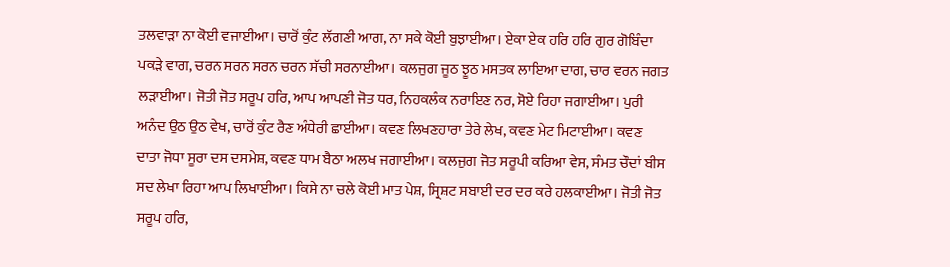ਤਲਵਾੜਾ ਨਾ ਕੋਈ ਵਜਾਈਆ। ਚਾਰੋਂ ਕੁੰਟ ਲੱਗਣੀ ਆਗ, ਨਾ ਸਕੇ ਕੋਈ ਬੁਝਾਈਆ। ਏਕਾ ਏਕ ਹਰਿ ਹਰਿ ਗੁਰ ਗੋਬਿੰਦਾ ਪਕੜੇ ਵਾਗ, ਚਰਨ ਸਰਨ ਸਰਨ ਚਰਨ ਸੱਚੀ ਸਰਨਾਈਆ। ਕਲਜੁਗ ਜੂਠ ਝੂਠ ਮਸਤਕ ਲਾਇਆ ਦਾਗ, ਚਾਰ ਵਰਨ ਜਗਤ ਲੜਾਈਆ। ਜੋਤੀ ਜੋਤ ਸਰੂਪ ਹਰਿ, ਆਪ ਆਪਣੀ ਜੋਤ ਧਰ, ਨਿਹਕਲੰਕ ਨਰਾਇਣ ਨਰ, ਸੋਏ ਰਿਹਾ ਜਗਾਈਆ। ਪੁਰੀ ਅਨੰਦ ਉਠ ਉਠ ਵੇਖ, ਚਾਰੋਂ ਕੁੰਟ ਰੈਣ ਅੰਧੇਰੀ ਛਾਈਆ। ਕਵਣ ਲਿਖਣਹਾਰਾ ਤੇਰੇ ਲੇਖ, ਕਵਣ ਮੇਟ ਮਿਟਾਈਆ। ਕਵਣ ਦਾਤਾ ਜੋਧਾ ਸੂਰਾ ਦਸ ਦਸਮੇਸ਼, ਕਵਣ ਧਾਮ ਬੈਠਾ ਅਲਖ ਜਗਾਈਆ। ਕਲਜੁਗ ਜੋਤ ਸਰੂਪੀ ਕਰਿਆ ਵੇਸ, ਸੰਮਤ ਚੌਦਾਂ ਬੀਸ ਸਦ ਲੇਖਾ ਰਿਹਾ ਆਪ ਲਿਖਾਈਆ। ਕਿਸੇ ਨਾ ਚਲੇ ਕੋਈ ਮਾਤ ਪੇਸ਼, ਸ੍ਰਿਸ਼ਟ ਸਬਾਈ ਦਰ ਦਰ ਕਰੇ ਹਲਕਾਈਆ। ਜੋਤੀ ਜੋਤ ਸਰੂਪ ਹਰਿ,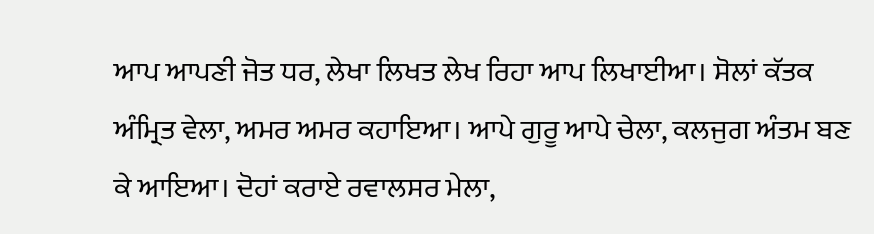ਆਪ ਆਪਣੀ ਜੋਤ ਧਰ, ਲੇਖਾ ਲਿਖਤ ਲੇਖ ਰਿਹਾ ਆਪ ਲਿਖਾਈਆ। ਸੋਲਾਂ ਕੱਤਕ ਅੰਮ੍ਰਿਤ ਵੇਲਾ, ਅਮਰ ਅਮਰ ਕਹਾਇਆ। ਆਪੇ ਗੁਰੂ ਆਪੇ ਚੇਲਾ, ਕਲਜੁਗ ਅੰਤਮ ਬਣ ਕੇ ਆਇਆ। ਦੋਹਾਂ ਕਰਾਏ ਰਵਾਲਸਰ ਮੇਲਾ,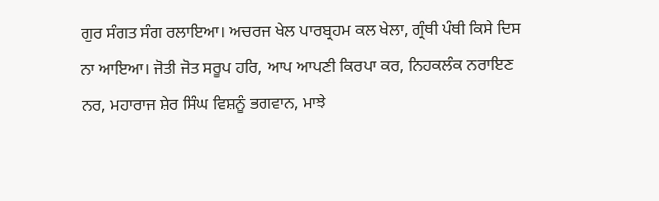ਗੁਰ ਸੰਗਤ ਸੰਗ ਰਲਾਇਆ। ਅਚਰਜ ਖੇਲ ਪਾਰਬ੍ਰਹਮ ਕਲ ਖੇਲਾ, ਗ੍ਰੰਥੀ ਪੰਥੀ ਕਿਸੇ ਦਿਸ ਨਾ ਆਇਆ। ਜੋਤੀ ਜੋਤ ਸਰੂਪ ਹਰਿ, ਆਪ ਆਪਣੀ ਕਿਰਪਾ ਕਰ, ਨਿਹਕਲੰਕ ਨਰਾਇਣ ਨਰ, ਮਹਾਰਾਜ ਸ਼ੇਰ ਸਿੰਘ ਵਿਸ਼ਨੂੰ ਭਗਵਾਨ, ਮਾਝੇ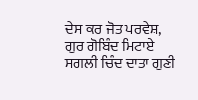ਦੇਸ ਕਰ ਜੋਤ ਪਰਵੇਸ਼, ਗੁਰ ਗੋਬਿੰਦ ਮਿਟਾਏ ਸਗਲੀ ਚਿੰਦ ਦਾਤਾ ਗੁਣੀ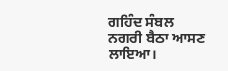ਗਹਿੰਦ ਸੰਬਲ ਨਗਰੀ ਬੈਠਾ ਆਸਣ ਲਾਇਆ।